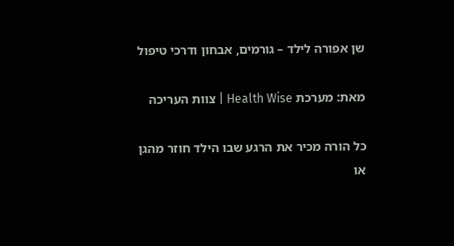שן אפורה לילד – גורמים, אבחון ודרכי טיפול

מאת: מערכת Health Wise | צוות העריכה

כל הורה מכיר את הרגע שבו הילד חוזר מהגן או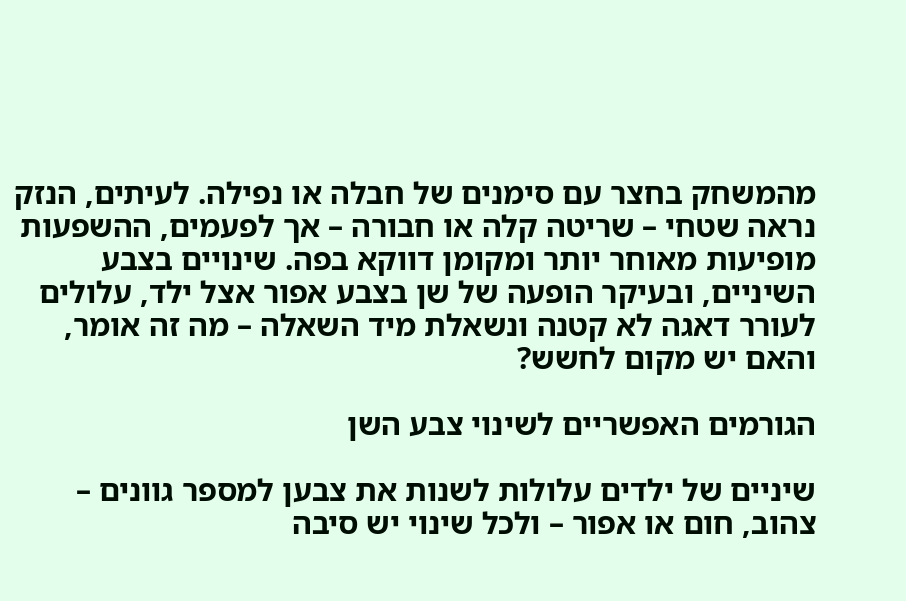מהמשחק בחצר עם סימנים של חבלה או נפילה. לעיתים, הנזק נראה שטחי – שריטה קלה או חבורה – אך לפעמים, ההשפעות מופיעות מאוחר יותר ומקומן דווקא בפה. שינויים בצבע השיניים, ובעיקר הופעה של שן בצבע אפור אצל ילד, עלולים לעורר דאגה לא קטנה ונשאלת מיד השאלה – מה זה אומר, והאם יש מקום לחשש?

הגורמים האפשריים לשינוי צבע השן

שיניים של ילדים עלולות לשנות את צבען למספר גוונים – צהוב, חום או אפור – ולכל שינוי יש סיבה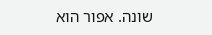שונה. אפור הוא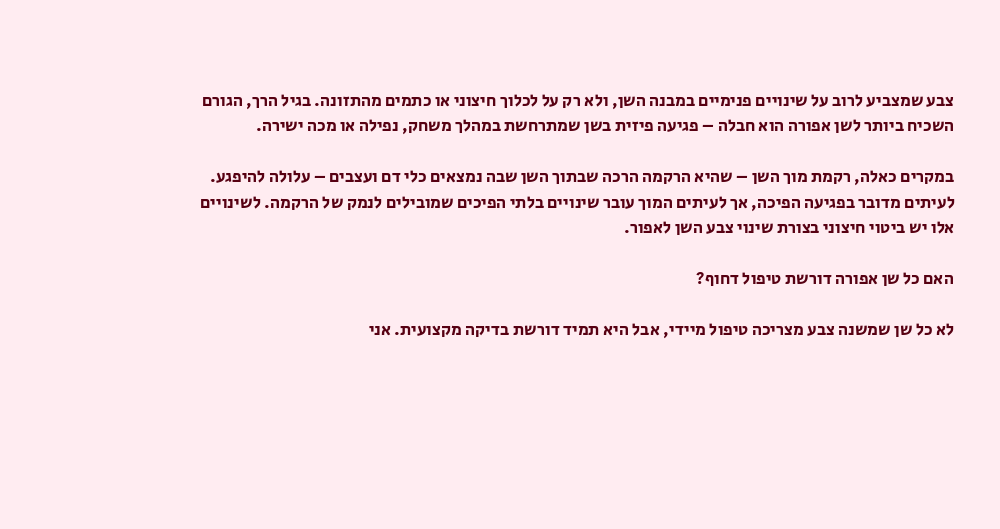צבע שמצביע לרוב על שינויים פנימיים במבנה השן, ולא רק על לכלוך חיצוני או כתמים מהתזונה. בגיל הרך, הגורם השכיח ביותר לשן אפורה הוא חבלה – פגיעה פיזית בשן שמתרחשת במהלך משחק, נפילה או מכה ישירה.

במקרים כאלה, רקמת מוך השן – שהיא הרקמה הרכה שבתוך השן שבה נמצאים כלי דם ועצבים – עלולה להיפגע. לעיתים מדובר בפגיעה הפיכה, אך לעיתים המוך עובר שינויים בלתי הפיכים שמובילים לנמק של הרקמה. לשינויים אלו יש ביטוי חיצוני בצורת שינוי צבע השן לאפור.

האם כל שן אפורה דורשת טיפול דחוף?

לא כל שן שמשנה צבע מצריכה טיפול מיידי, אבל היא תמיד דורשת בדיקה מקצועית. אני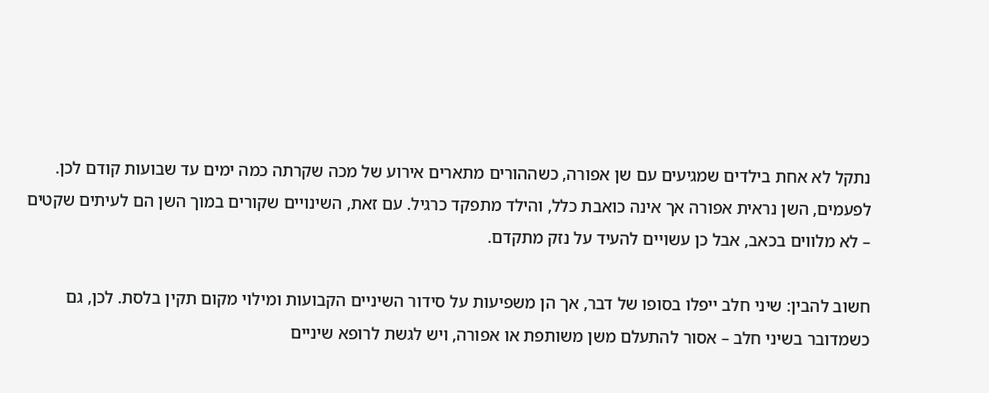נתקל לא אחת בילדים שמגיעים עם שן אפורה, כשההורים מתארים אירוע של מכה שקרתה כמה ימים עד שבועות קודם לכן. לפעמים, השן נראית אפורה אך אינה כואבת כלל, והילד מתפקד כרגיל. עם זאת, השינויים שקורים במוך השן הם לעיתים שקטים – לא מלווים בכאב, אבל כן עשויים להעיד על נזק מתקדם.

חשוב להבין: שיני חלב ייפלו בסופו של דבר, אך הן משפיעות על סידור השיניים הקבועות ומילוי מקום תקין בלסת. לכן, גם כשמדובר בשיני חלב – אסור להתעלם משן משותפת או אפורה, ויש לגשת לרופא שיניים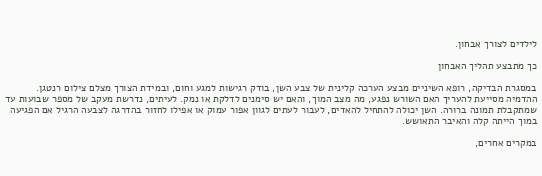לילדים לצורך אבחון.

כך מתבצע תהליך האבחון

במסגרת הבדיקה, רופא השיניים מבצע הערכה קלינית של צבע השן, בודק רגישות למגע וחום, ובמידת הצורך מצלם צילום רנטגן. ההדמיה מסייעת להעריך האם השורש נפגע, מה מצב המוך, והאם יש סימנים לדלקת או נמק. לעיתים, נדרשת מעקב של מספר שבועות עד שמתקבלת תמונה ברורה. השן יכולה להתחיל להאדים, לעבור לעתים לגוון אפור עמוק או אפילו לחזור בהדרגה לצבעה הרגיל אם הפגיעה במוך הייתה קלה והאיבר התאושש.

במקרים אחרים,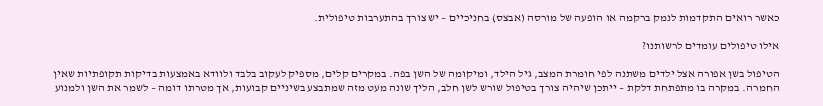כאשר רואים התקדמות לנמק ברקמה או הופעה של מורסה (אבצס) בחניכיים – יש צורך בהתערבות טיפולית.

אילו טיפולים עומדים לרשותנו?

הטיפול בשן אפורה אצל ילדים משתנה לפי חומרת המצב, גיל הילד, ומיקומה של השן בפה. במקרים קלים, מספיק לעקוב בלבד ולוודא באמצעות בדיקות תקופתיות שאין החמרה. במקרה בו מתפתחת דלקת – ייתכן שיהיה צורך בטיפול שורש לשן חלב, הליך שונה מעט מזה שמתבצע בשיניים קבועות, אך מטרתו דומה – לשמר את השן ולמנוע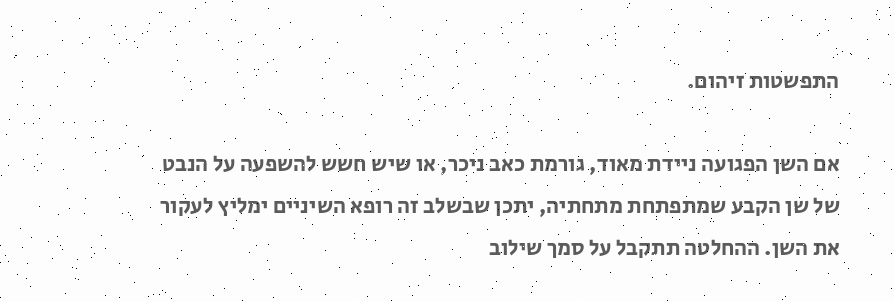התפשטות זיהום.

אם השן הפגועה ניידת מאוד, גורמת כאב ניכר, או שיש חשש להשפעה על הנבט של שן הקבע שמתפתחת מתחתיה, יתכן שבשלב זה רופא השיניים ימליץ לעקור את השן. ההחלטה תתקבל על סמך שילוב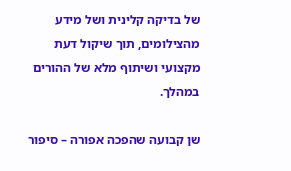של בדיקה קלינית ושל מידע מהצילומים, תוך שיקול דעת מקצועי ושיתוף מלא של ההורים במהלך.

שן קבועה שהפכה אפורה – סיפור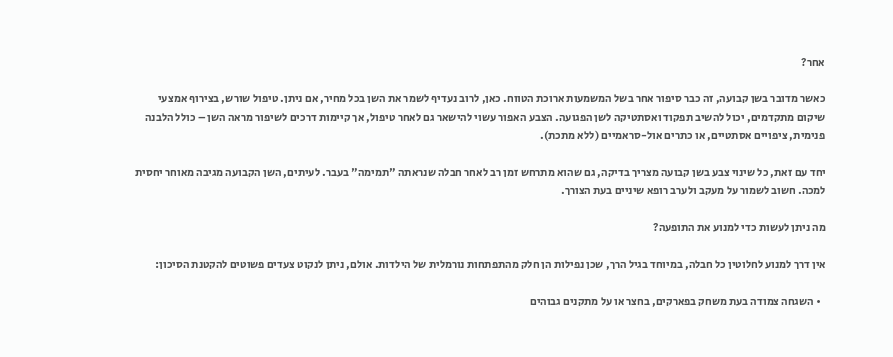אחר?

כאשר מדובר בשן קבועה, זה כבר סיפור אחר בשל המשמעות ארוכת הטווח. כאן, לרוב נעדיף לשמר את השן בכל מחיר, אם ניתן. טיפול שורש, בצירוף אמצעי שיקום מתקדמים, יכול להשיב תפקוד ואסתטיקה לשן הפגועה. הצבע האפור עשוי להישאר גם לאחר טיפול, אך קיימות דרכים לשיפור מראה השן – כולל הלבנה פנימית, ציפויים אסתטיים, או כתרים אול-סראמיים (ללא מתכת).

יחד עם זאת, כל שינוי צבע בשן קבועה מצריך בדיקה, גם שהוא מתרחש זמן רב לאחר חבלה שנראתה "תמימה" בעבר. לעיתים, השן הקבועה מגיבה מאוחר יחסית למכה. חשוב לשמור על מעקב ולערב רופא שיניים בעת הצורך.

מה ניתן לעשות כדי למנוע את התופעה?

אין דרך למנוע לחלוטין כל חבלה, במיוחד בגיל הרך, שכן נפילות הן חלק מהתפתחות נורמלית של הילדות. אולם, ניתן לנקוט צעדים פשוטים להקטנת הסיכון:

  • השגחה צמודה בעת משחק בפארקים, בחצר או על מתקנים גבוהים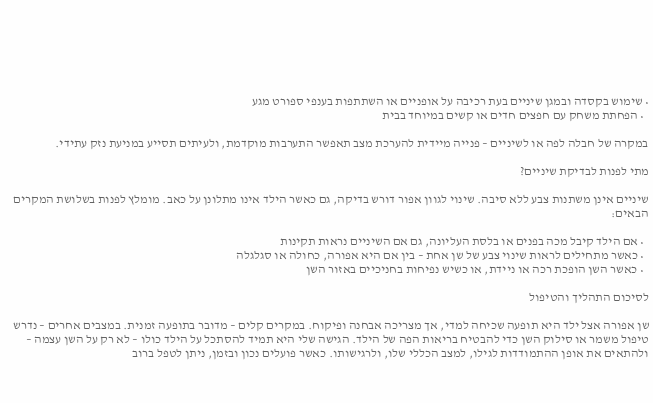• שימוש בקסדה ובמגן שיניים בעת רכיבה על אופניים או השתתפות בענפי ספורט מגע
  • הפחתת משחק עם חפצים חדים או קשים במיוחד בבית

במקרה של חבלה לפה או לשיניים – פנייה מיידית להערכת מצב תאפשר התערבות מוקדמת, ולעיתים תסייע במניעת נזק עתידי.

מתי לפנות לבדיקת שיניים?

שיניים אינן משתנות צבע ללא סיבה. שינוי לגוון אפור דורש בדיקה, גם כאשר הילד אינו מתלונן על כאב. מומלץ לפנות בשלושת המקרים הבאים:

  • אם הילד קיבל מכה בפנים או בלסת העליונה, גם אם השיניים נראות תקינות
  • כאשר מתחילים לראות שינוי צבע של שן אחת – בין אם היא אפורה, כחולה או סגלגלה
  • כאשר השן הופכת רכה או ניידת, או כשיש נפיחות בחניכיים באזור השן

לסיכום התהליך והטיפול

שן אפורה אצל ילד היא תופעה שכיחה למדי, אך מצריכה אבחנה ופיקוח. במקרים קלים – מדובר בתופעה זמנית. במצבים אחרים – נדרש טיפול משמר או סילוק השן כדי להבטיח בריאות הפה של הילד. הגישה שלי היא תמיד להסתכל על הילד כולו – לא רק על השן עצמה – ולהתאים את אופן ההתמודדות לגילו, למצב הכללי שלו, ולרגישותו. כאשר פועלים נכון ובזמן, ניתן לטפל ברוב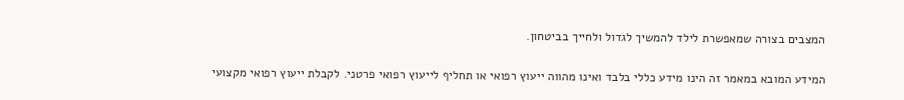המצבים בצורה שמאפשרת לילד להמשיך לגדול ולחייך בביטחון.

המידע המובא במאמר זה הינו מידע כללי בלבד ואינו מהווה ייעוץ רפואי או תחליף לייעוץ רפואי פרטני. לקבלת ייעוץ רפואי מקצועי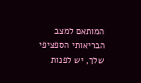המותאם למצב הבריאותי הספציפי שלך, יש לפנות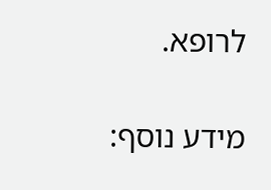לרופא.

מידע נוסף: